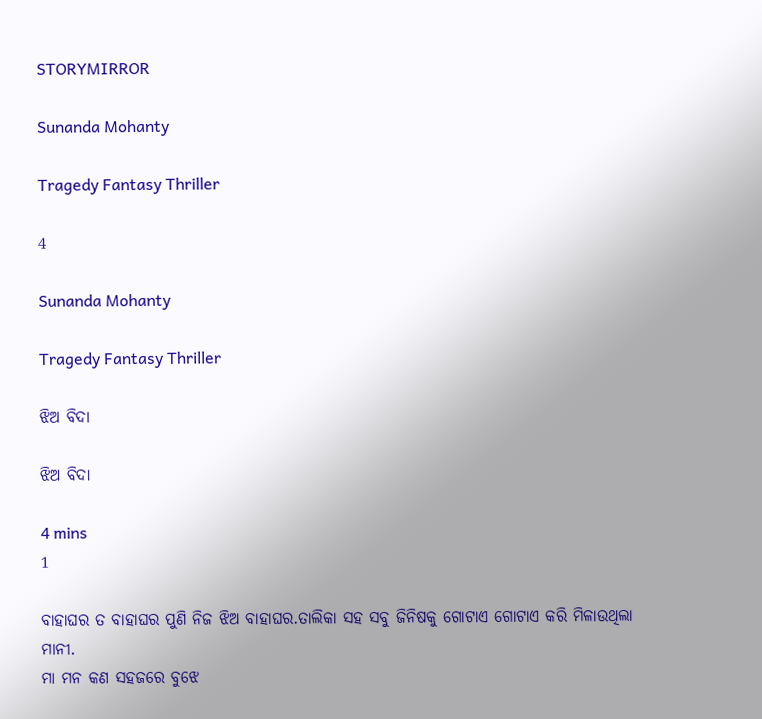STORYMIRROR

Sunanda Mohanty

Tragedy Fantasy Thriller

4

Sunanda Mohanty

Tragedy Fantasy Thriller

ଝିଅ ବିଦା

ଝିଅ ବିଦା

4 mins
1

ବାହାଘର ତ ବାହାଘର ପୁଣି ନିଜ ଝିଅ ବାହାଘର.ତାଲିକା ସହ ସବୁ ଜିନିଷକୁ ଗୋଟାଏ ଗୋଟାଏ କରି ମିଳାଉଥିଲା ମାନୀ.
ମା ମନ କଣ ସହଜରେ ବୁଝେ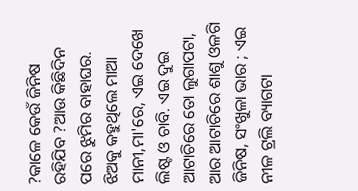?କାଳେ କେଉଁ ଜିନିଷ ରହିଯିବ ?ଆଉ କିଛିଦିନ ପରେ ଝୁମିର ବାହାଘର. ଝିଅକୁ କହୁଥିଲେ ମାଆ ମାନୀ,ମା'ରେ, ଏଇ ଦେଖେ ଲିଷ୍ଟ ଓ ଚାବି. ଏଇ ଦୁଇ ଆଟାଚିରେ ତୋ ଲୁଗାପଟା, ଆର ଆଟାଚିରେ ଶାଶୁ ଓଳଗି ଜିନିଷ, ସଂଖୁଳା ଭାର ; ଏଇ ନୀଳ ଟ୍ରଲି ବ୍ୟାଗଟା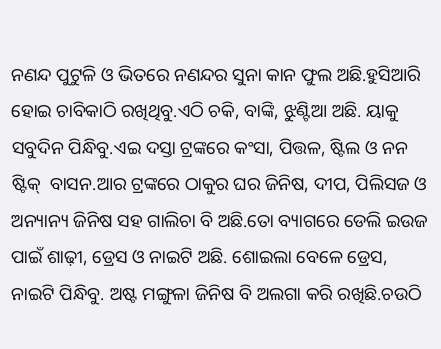ନଣନ୍ଦ ପୁଟୁଳି ଓ ଭିତରେ ନଣନ୍ଦର ସୁନା କାନ ଫୁଲ ଅଛି.ହୁସିଆରି ହୋଇ ଚାବିକାଠି ରଖିଥିବୁ.ଏଠି ଚକି, ବାଙ୍କି, ଝୁଣ୍ଟିଆ ଅଛି. ୟାକୁ  ସବୁଦିନ ପିନ୍ଧିବୁ.ଏଇ ଦସ୍ତା ଟ୍ରଙ୍କରେ କଂସା, ପିତ୍ତଳ, ଷ୍ଟିଲ ଓ ନନ ଷ୍ଟିକ୍  ବାସନ.ଆର ଟ୍ରଙ୍କରେ ଠାକୁର ଘର ଜିନିଷ, ଦୀପ, ପିଲିସଜ ଓ ଅନ୍ୟାନ୍ୟ ଜିନିଷ ସହ ଗାଲିଚା ବି ଅଛି.ତୋ ବ୍ୟାଗରେ ଡେଲି ଇଉଜ ପାଇଁ ଶାଢ଼ୀ, ଡ୍ରେସ ଓ ନାଇଟି ଅଛି. ଶୋଇଲା ବେଳେ ଡ୍ରେସ, ନାଇଟି ପିନ୍ଧିବୁ. ଅଷ୍ଟ ମଙ୍ଗୁଳା ଜିନିଷ ବି ଅଲଗା କରି ରଖିଛି.ଚଉଠି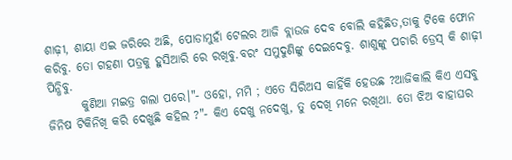ଶାଢ଼ୀ, ଶାୟା ଏଇ ଜରିରେ ଅଛି, ପୋଡାମୁହାଁ ଟେଲର ଆଜି ବ୍ଲାଉଜ ଦେବ ବୋଲି କହିଛିତ,ତାକୁ ଟିକେ ଫୋନ କରିବୁ. ତୋ ଗହଣା ପତ୍ରକୁ ହୁସିଆରି ରେ ରଖିବୁ.ବରଂ ସମୁଦୁଣିଙ୍କୁ ଦେଇଦେବୁ. ଶାଶୁଙ୍କୁ ପଚାରି ଡ୍ରେସ୍ କି ଶାଢ଼ୀ ପିନ୍ଧିବୁ.
       କୁଣିଆ ମଇତ୍ର ଗଲା ପରେ।"- ଓହୋ, ମମି ; ଏତେ ସିରିଅସ କାହିଁକି ହେଉଛ ?ଆଜିକାଲି କିଏ ଏସବୁ ଜିନିଷ ଟିକିନିଖି କରି ଦେଖୁଛି କହିଲ ?"- କିଏ ଦେଖୁ ନଦେଖୁ, ତୁ ଦେଖି ମନେ ରଖିଥା. ତୋ ଝିଅ ବାହାଘର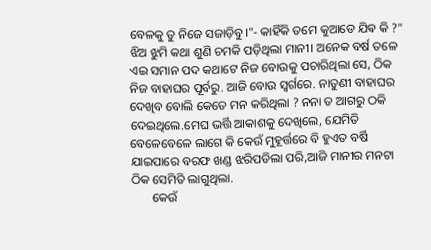ବେଳକୁ ତୁ ନିଜେ ସଜାଡ଼ିବୁ।"- କାହିଁକି ତମେ କୁଆଡେ ଯିଵ କି ?"
ଝିଅ ଝୁମି କଥା ଶୁଣି ଚମକି ପଡ଼ିଥିଲା ମାନୀ। ଅନେକ ବର୍ଷ ତଳେ ଏଇ ସମାନ ପଦ କଥାଟେ ନିଜ ବୋଉକୁ ପଚାରିଥିଲା ସେ, ଠିକ ନିଜ ବାହାଘର ପୂର୍ବରୁ. ଆଜି ବୋଉ ସ୍ଵର୍ଗରେ. ନାତୁଣୀ ବାହାଘର ଦେଖିବ ବୋଲି କେତେ ମନ କରିଥିଲା ? ନନା ତ ଆଗରୁ ଠକି ଦେଇଥିଲେ.ମେଘ ଭର୍ତ୍ତି ଆକାଶକୁ ଦେଖିଲେ, ଯେମିତି ବେଳେବେଳେ ଲାଗେ କି କେଉଁ ମୁହୂର୍ତ୍ତରେ ବି ହୁଏତ ବର୍ଷି ଯାଇପାରେ ବରଫ ଖଣ୍ଡ ଝରିପଡିଲା ପରି,ଆଜି ମାନୀର ମନଟା ଠିକ ସେମିତି ଲାଗୁଥିଲା.
       କେଉଁ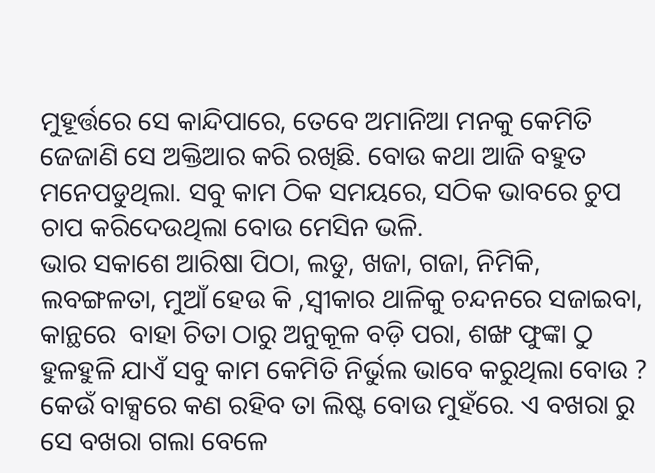ମୁହୂର୍ତ୍ତରେ ସେ କାନ୍ଦିପାରେ, ତେବେ ଅମାନିଆ ମନକୁ କେମିତି ଜେଜାଣି ସେ ଅକ୍ତିଆର କରି ରଖିଛି. ବୋଉ କଥା ଆଜି ବହୁତ ମନେପଡୁଥିଲା. ସବୁ କାମ ଠିକ ସମୟରେ, ସଠିକ ଭାବରେ ଚୁପ ଚାପ କରିଦେଉଥିଲା ବୋଉ ମେସିନ ଭଳି.
ଭାର ସକାଶେ ଆରିଷା ପିଠା, ଲଡୁ, ଖଜା, ଗଜା, ନିମିକି, ଲବଙ୍ଗଳତା, ମୁଆଁ ହେଉ କି ,ସ୍ବୀକାର ଥାଳିକୁ ଚନ୍ଦନରେ ସଜାଇବା, କାନ୍ଥରେ  ବାହା ଚିତା ଠାରୁ ଅନୁକୂଳ ବଡ଼ି ପରା, ଶଙ୍ଖ ଫୁଙ୍କା ଠୁ ହୁଳହୁଳି ଯାଏଁ ସବୁ କାମ କେମିତି ନିର୍ଭୁଲ ଭାବେ କରୁଥିଲା ବୋଉ ? କେଉଁ ବାକ୍ସରେ କଣ ରହିବ ତା ଲିଷ୍ଟ ବୋଉ ମୁହଁରେ. ଏ ବଖରା ରୁ ସେ ବଖରା ଗଲା ବେଳେ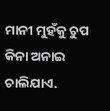ମାନୀ ମୁହଁକୁ ଚୁପ କିନା ଅନାଇ ଚାଲିଯାଏ.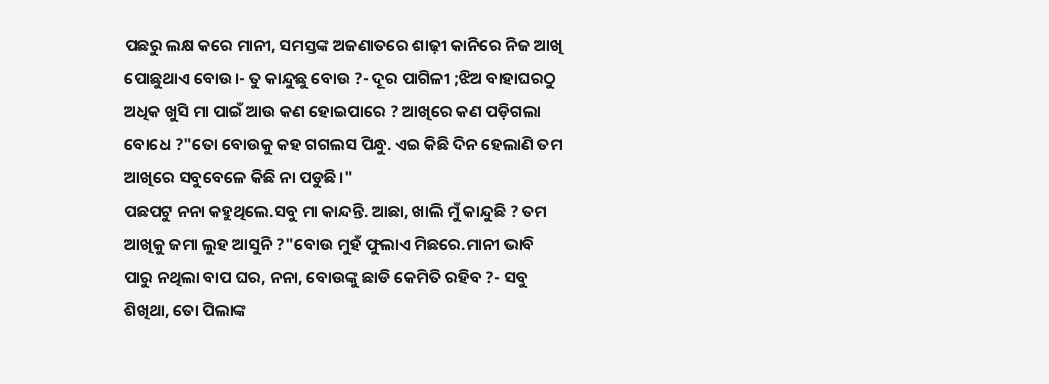ପଛରୁ ଲକ୍ଷ କରେ ମାନୀ, ସମସ୍ତଙ୍କ ଅଜଣାତରେ ଶାଢ଼ୀ କାନିରେ ନିଜ ଆଖି ପୋଛୁଥାଏ ବୋଉ।- ତୁ କାନ୍ଦୁଛୁ ବୋଉ ?- ଦୂର ପାଗିଳୀ ;ଝିଅ ବାହାଘରଠୁ ଅଧିକ ଖୁସି ମା ପାଇଁ ଆଉ କଣ ହୋଇପାରେ ? ଆଖିରେ କଣ ପଡ଼ିଗଲା ବୋଧେ ?"ତୋ ବୋଉକୁ କହ ଗଗଲସ ପିନ୍ଧୁ. ଏଇ କିଛି ଦିନ ହେଲାଣି ତମ ଆଖିରେ ସବୁବେଳେ କିଛି ନା ପଡୁଛି।"
ପଛପଟୁ ନନା କହୁଥିଲେ.ସବୁ ମା କାନ୍ଦନ୍ତି. ଆଛା, ଖାଲି ମୁଁ କାନ୍ଦୁଛି ? ତମ ଆଖିକୁ ଜମା ଲୁହ ଆସୁନି ?"ବୋଉ ମୁହଁ ଫୁଲାଏ ମିଛରେ.ମାନୀ ଭାବି ପାରୁ ନଥିଲା ବାପ ଘର, ନନା, ବୋଉଙ୍କୁ ଛାଡି କେମିତି ରହିବ ?- ସବୁ ଶିଖିଥା, ତୋ ପିଲାଙ୍କ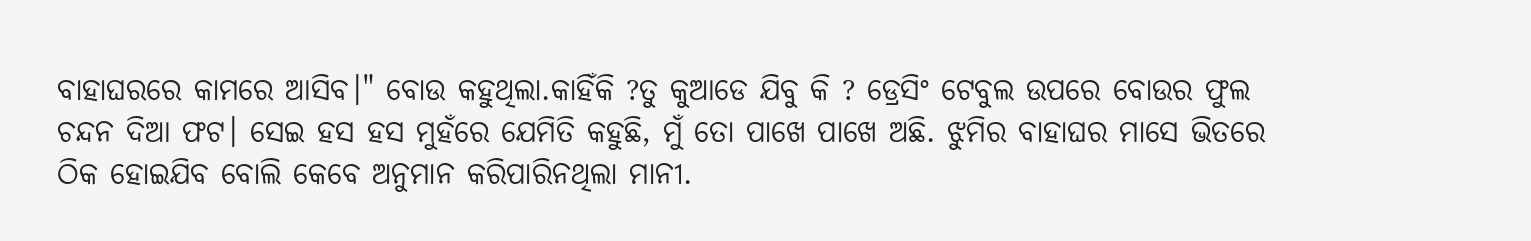ବାହାଘରରେ କାମରେ ଆସିବ।" ବୋଉ କହୁଥିଲା.କାହିଁକି ?ତୁ କୁଆଡେ ଯିବୁ କି ? ଡ୍ରେସିଂ ଟେବୁଲ ଉପରେ ବୋଉର ଫୁଲ ଚନ୍ଦନ ଦିଆ ଫଟ। ସେଇ ହସ ହସ ମୁହଁରେ ଯେମିତି କହୁଛି, ମୁଁ ତୋ ପାଖେ ପାଖେ ଅଛି. ଝୁମିର ବାହାଘର ମାସେ ଭିତରେ  ଠିକ ହୋଇଯିବ ବୋଲି କେବେ ଅନୁମାନ କରିପାରିନଥିଲା ମାନୀ.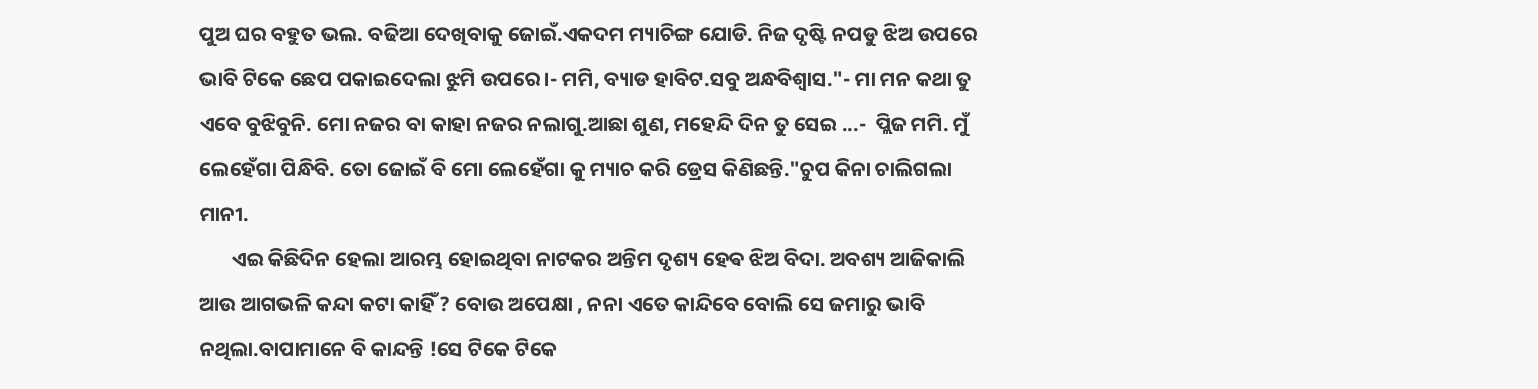ପୁଅ ଘର ବହୁତ ଭଲ. ବଢିଆ ଦେଖିବାକୁ ଜୋଇଁ.ଏକଦମ ମ୍ୟାଚିଙ୍ଗ ଯୋଡି. ନିଜ ଦୃଷ୍ଟି ନପଡୁ ଝିଅ ଉପରେ ଭାବି ଟିକେ ଛେପ ପକାଇଦେଲା ଝୁମି ଉପରେ।- ମମି, ବ୍ୟାଡ ହାବିଟ.ସବୁ ଅନ୍ଧବିଶ୍ବାସ."- ମା ମନ କଥା ତୁ ଏବେ ବୁଝିବୁନି. ମୋ ନଜର ବା କାହା ନଜର ନଲାଗୁ.ଆଛା ଶୁଣ, ମହେନ୍ଦି ଦିନ ତୁ ସେଇ ...-  ପ୍ଲିଜ ମମି. ମୁଁ ଲେହେଁଗା ପିନ୍ଧିବି. ତୋ ଜୋଇଁ ବି ମୋ ଲେହେଁଗା କୁ ମ୍ୟାଚ କରି ଡ୍ରେସ କିଣିଛନ୍ତି."ଚୁପ କିନା ଚାଲିଗଲା ମାନୀ.
       ଏଇ କିଛିଦିନ ହେଲା ଆରମ୍ଭ ହୋଇଥିବା ନାଟକର ଅନ୍ତିମ ଦୃଶ୍ୟ ହେଵ ଝିଅ ବିଦା. ଅବଶ୍ୟ ଆଜିକାଲି ଆଉ ଆଗଭଳି କନ୍ଦା କଟା କାହିଁ ? ବୋଉ ଅପେକ୍ଷା , ନନା ଏତେ କାନ୍ଦିବେ ବୋଲି ସେ ଜମାରୁ ଭାବି ନଥିଲା.ବାପାମାନେ ବି କାନ୍ଦନ୍ତି !ସେ ଟିକେ ଟିକେ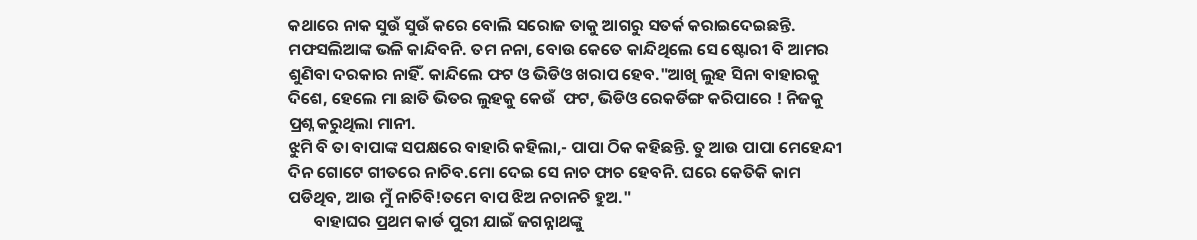କଥାରେ ନାକ ସୁଉଁ ସୁଉଁ କରେ ବୋଲି ସରୋଜ ତାକୁ ଆଗରୁ ସତର୍କ କରାଇଦେଇଛନ୍ତି. ମଫସଲିଆଙ୍କ ଭଳି କାନ୍ଦିବନି. ତମ ନନା, ବୋଉ କେତେ କାନ୍ଦିଥିଲେ ସେ ଷ୍ଟୋରୀ ବି ଆମର ଶୁଣିବା ଦରକାର ନାହିଁ. କାନ୍ଦିଲେ ଫଟ ଓ ଭିଡିଓ ଖରାପ ହେବ."ଆଖି ଲୁହ ସିନା ବାହାରକୁ ଦିଶେ, ହେଲେ ମା ଛାତି ଭିତର ଲୁହକୁ କେଉଁ  ଫଟ, ଭିଡିଓ ରେକର୍ଡିଙ୍ଗ କରିପାରେ ! ନିଜକୁ ପ୍ରଶ୍ନ କରୁଥିଲା ମାନୀ.
ଝୁମି ବି ତା ବାପାଙ୍କ ସପକ୍ଷରେ ବାହାରି କହିଲା,- ପାପା ଠିକ କହିଛନ୍ତି. ତୁ ଆଉ ପାପା ମେହେନ୍ଦୀ ଦିନ ଗୋଟେ ଗୀତରେ ନାଚିବ.ମୋ ଦେଇ ସେ ନାଚ ଫାଚ ହେବନି. ଘରେ କେତିକି କାମ ପଡିଥିବ, ଆଉ ମୁଁ ନାଚିବି!ତମେ ବାପ ଝିଅ ନଚାନଚି ହୁଅ."
       ବାହାଘର ପ୍ରଥମ କାର୍ଡ ପୁରୀ ଯାଇଁ ଜଗନ୍ନାଥଙ୍କୁ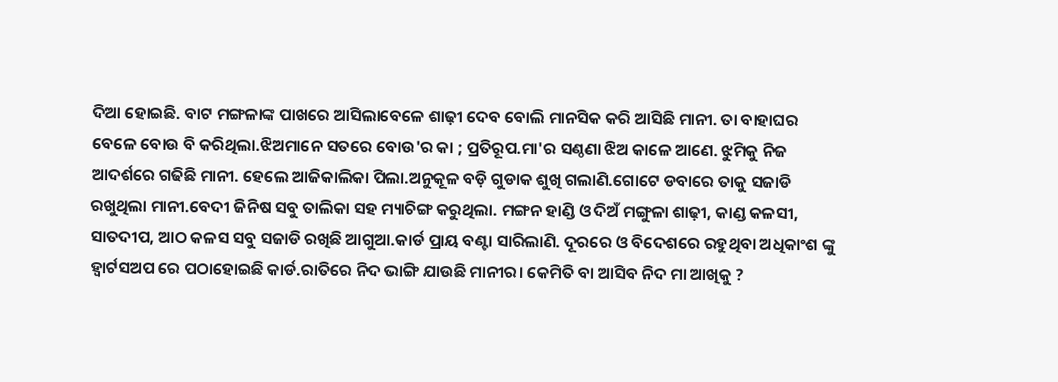ଦିଆ ହୋଇଛି. ବାଟ ମଙ୍ଗଳାଙ୍କ ପାଖରେ ଆସିଲାବେଳେ ଶାଢ଼ୀ ଦେବ ବୋଲି ମାନସିକ କରି ଆସିଛି ମାନୀ. ତା ବାହାଘର ବେଳେ ବୋଉ ବି କରିଥିଲା.ଝିଅମାନେ ସତରେ ବୋଉ'ର କା ; ପ୍ରତିରୂପ.ମା'ର ସଣ୍ଠଣା ଝିଅ କାଳେ ଆଣେ. ଝୁମିକୁ ନିଜ ଆଦର୍ଶରେ ଗଢିଛି ମାନୀ. ହେଲେ ଆଜିକାଲିକା ପିଲା.ଅନୁକୂଳ ବଡ଼ି ଗୁଡାକ ଶୁଖି ଗଲାଣି.ଗୋଟେ ଡବାରେ ତାକୁ ସଜାଡି ରଖୁଥିଲା ମାନୀ.ବେଦୀ ଜିନିଷ ସବୁ ତାଲିକା ସହ ମ୍ୟାଚିଙ୍ଗ କରୁଥିଲା. ମଙ୍ଗନ ହାଣ୍ଡି ଓ ଦିଅଁ ମଙ୍ଗୁଳା ଶାଢ଼ୀ, କାଣ୍ଡ କଳସୀ, ସାତଦୀପ, ଆଠ କଳସ ସବୁ ସଜାଡି ରଖିଛି ଆଗୁଆ.କାର୍ଡ ପ୍ରାୟ ବଣ୍ଟା ସାରିଲାଣି. ଦୂରରେ ଓ ବିଦେଶରେ ରହୁଥିବା ଅଧିକାଂଶ ଙ୍କୁ ହ୍ବାର୍ଟସଅପ ରେ ପଠାହୋଇଛି କାର୍ଡ.ରାତିରେ ନିଦ ଭାଙ୍ଗି ଯାଉଛି ମାନୀର। କେମିତି ବା ଆସିବ ନିଦ ମା ଆଖିକୁ ?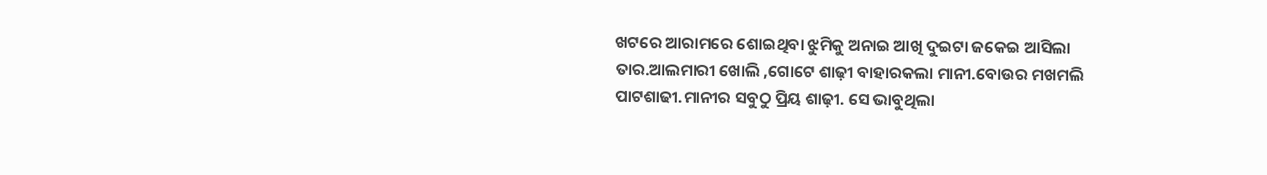ଖଟରେ ଆରାମରେ ଶୋଇଥିବା ଝୁମିକୁ ଅନାଇ ଆଖି ଦୁଇଟା ଜକେଇ ଆସିଲା ତାର.ଆଲମାରୀ ଖୋଲି ,ଗୋଟେ ଶାଢ଼ୀ ବାହାରକଲା ମାନୀ.ବୋଉର ମଖମଲି ପାଟଶାଢୀ.ମାନୀର ସବୁଠୁ ପ୍ରିୟ ଶାଢ଼ୀ. ସେ ଭାବୁଥିଲା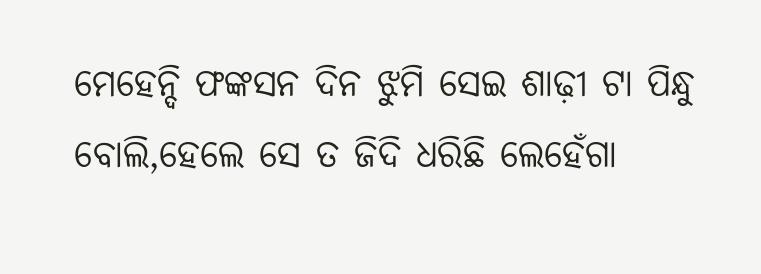ମେହେନ୍ଦି ଫଙ୍କସନ ଦିନ ଝୁମି ସେଇ ଶାଢ଼ୀ ଟା ପିନ୍ଧୁ ବୋଲି,ହେଲେ ସେ ତ ଜିଦି ଧରିଛି ଲେହେଁଗା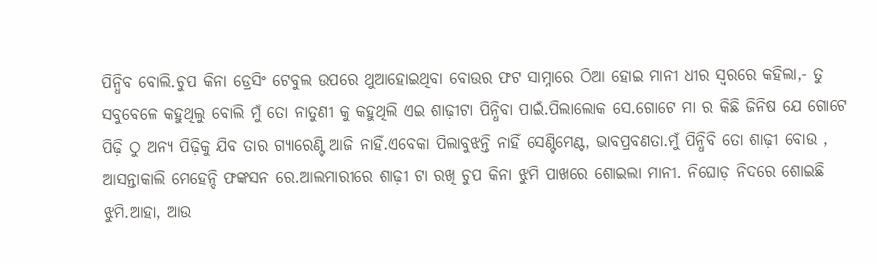ପିନ୍ଧିବ ବୋଲି.ଚୁପ କିନା ଡ୍ରେସିଂ ଟେବୁଲ ଉପରେ ଥୁଆହୋଇଥିବା ବୋଉର ଫଟ ସାମ୍ନାରେ ଠିଆ ହୋଇ ମାନୀ ଧୀର ସ୍ୱରରେ କହିଲା,- ତୁ ସବୁବେଳେ କହୁଥିଲୁ ବୋଲି ମୁଁ ତୋ ନାତୁଣୀ କୁ କହୁଥିଲି ଏଇ ଶାଢ଼ୀଟା ପିନ୍ଧିବା ପାଇଁ.ପିଲାଲୋକ ସେ.ଗୋଟେ ମା ର କିଛି ଜିନିଷ ଯେ ଗୋଟେ ପିଢ଼ି ଠୁ ଅନ୍ୟ ପିଢ଼ିକୁ ଯିବ ତାର ଗ୍ୟାରେଣ୍ଟି ଆଜି ନାହିଁ.ଏବେକା ପିଲାବୁଝନ୍ତି ନାହିଁ ସେଣ୍ଟିମେଣ୍ଟ, ଭାବପ୍ରବଣତା.ମୁଁ ପିନ୍ଧିବି ତୋ ଶାଢ଼ୀ ବୋଉ , ଆସନ୍ତାକାଲି ମେହେନ୍ଦି ଫଙ୍କସନ ରେ.ଆଲମାରୀରେ ଶାଢ଼ୀ ଟା ରଖି ଚୁପ କିନା ଝୁମି ପାଖରେ ଶୋଇଲା ମାନୀ. ନିଘୋଡ଼ ନିଦରେ ଶୋଇଛି ଝୁମି.ଆହା, ଆଉ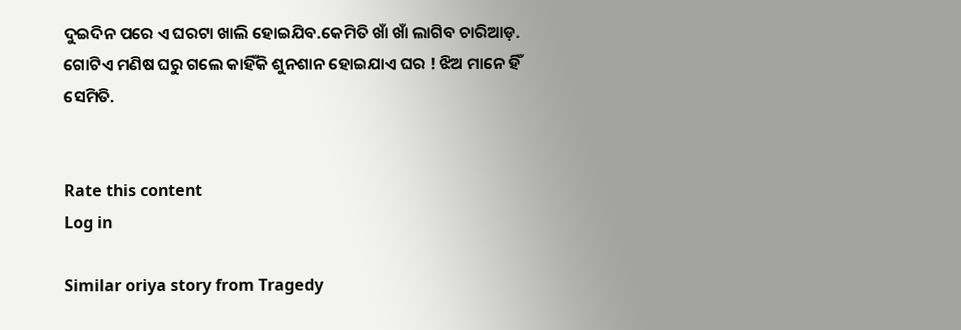ଦୁଇଦିନ ପରେ ଏ ଘରଟା ଖାଲି ହୋଇଯିବ.କେମିତି ଖାଁ ଖାଁ ଲାଗିବ ଚାରିଆଡ଼. ଗୋଟିଏ ମଣିଷ ଘରୁ ଗଲେ କାହିଁକି ଶୁନଶାନ ହୋଇଯାଏ ଘର ! ଝିଅ ମାନେ ହିଁ ସେମିତି.


Rate this content
Log in

Similar oriya story from Tragedy